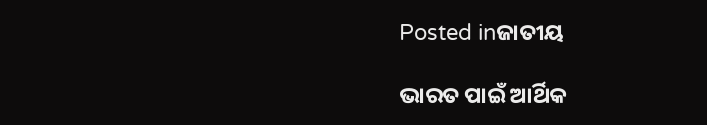Posted inଜାତୀୟ

ଭାରତ ପାଇଁ ଆର୍ଥିକ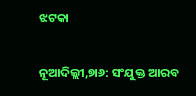ଝଟକା

ନୂଆଦିଲ୍ଲୀ,୭ା୬: ସଂଯୁକ୍ତ ଆରବ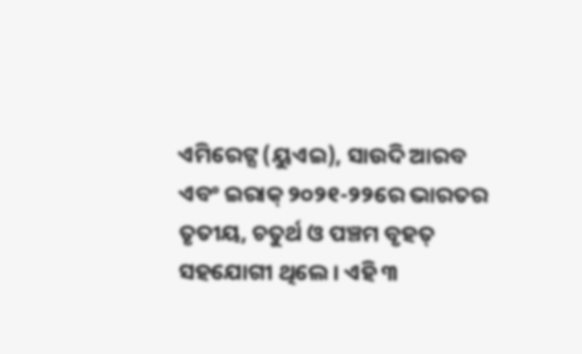ଏମିରେଟ୍ସ (ୟୁଏଇ), ସାଉଦି ଆରବ ଏବଂ ଇରାକ୍‌ ୨୦୨୧-୨୨ରେ ଭାରତର ତୃତୀୟ, ଚତୁର୍ଥ ଓ ପଞ୍ଚମ ବୃହତ୍‌ ସହଯୋଗୀ ଥିଲେ। ଏହି ୩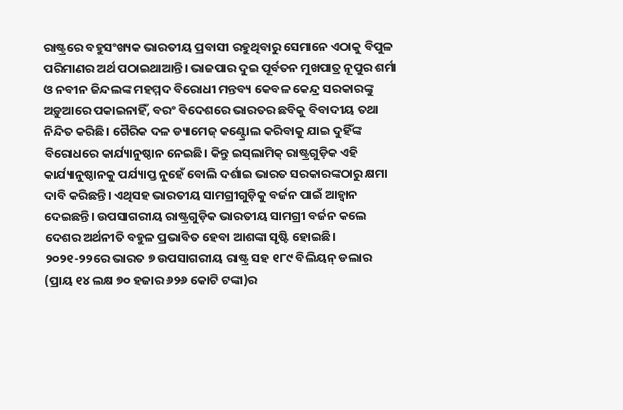ରାଷ୍ଟ୍ରରେ ବହୁସଂଖ୍ୟକ ଭାରତୀୟ ପ୍ରବାସୀ ରହୁଥିବାରୁ ସେମାନେ ଏଠାକୁ ବିପୁଳ ପରିମାଣର ଅର୍ଥ ପଠାଇଥାଆନ୍ତି। ଭାଜପାର ଦୁଇ ପୂର୍ବତନ ମୁଖପାତ୍ର ନୂପୁର ଶର୍ମା ଓ ନବୀନ ଜିନ୍ଦଲଙ୍କ ମହମ୍ମଦ ବିରୋଧୀ ମନ୍ତବ୍ୟ କେବଳ କେନ୍ଦ୍ର ସରକାରଙ୍କୁ ଅଡ଼ୁଆରେ ପକାଇନାହିଁ, ବରଂ ବିଦେଶରେ ଭାରତର ଛବିକୁ ବିବାଦୀୟ ତଥା ନିନ୍ଦିତ କରିଛି। ଗୈରିକ ଦଳ ଡ୍ୟାମେଜ୍‌ କଣ୍ଟ୍ରୋଲ କରିବାକୁ ଯାଇ ଦୁହିଁଙ୍କ ବିରୋଧରେ କାର୍ଯ୍ୟାନୁଷ୍ଠାନ ନେଇଛି। କିନ୍ତୁ ଇସ୍‌ଲାମିକ୍‌ ରାଷ୍ଟ୍ରଗୁଡ଼ିକ ଏହି କାର୍ଯ୍ୟାନୁଷ୍ଠାନକୁ ପର୍ଯ୍ୟାପ୍ତ ନୁହେଁ ବୋଲି ଦର୍ଶାଇ ଭାରତ ସରକାରଙ୍କଠାରୁ କ୍ଷମା ଦାବି କରିଛନ୍ତି। ଏଥିସହ ଭାରତୀୟ ସାମଗ୍ରୀଗୁଡ଼ିକୁ ବର୍ଜନ ପାଇଁ ଆହ୍ବାନ ଦେଇଛନ୍ତି। ଉପସାଗରୀୟ ରାଷ୍ଟ୍ରଗୁଡ଼ିକ ଭାରତୀୟ ସାମଗ୍ରୀ ବର୍ଜନ କଲେ ଦେଶର ଅର୍ଥନୀତି ବହୁଳ ପ୍ରଭାବିତ ହେବା ଆଶଙ୍କା ସୃଷ୍ଟି ହୋଇଛି।
୨୦୨୧-୨୨ରେ ଭାରତ ୭ ଉପସାଗରୀୟ ରାଷ୍ଟ୍ର ସହ ୧୮୯ ବିଲିୟନ୍‌ ଡଲାର (ପ୍ରାୟ ୧୪ ଲକ୍ଷ ୭୦ ହଜାର ୬୨୬ କୋଟି ଟଙ୍କା)ର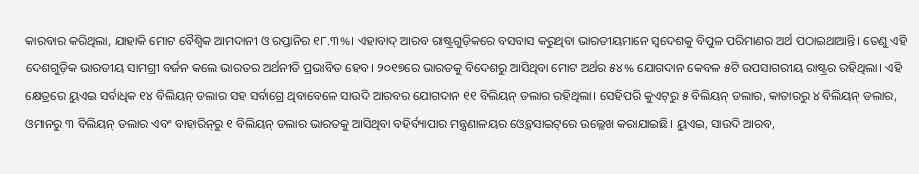କାରବାର କରିଥିଲା, ଯାହାକି ମୋଟ ବୈଶ୍ୱିକ ଆମଦାନୀ ଓ ରପ୍ତାନିର ୧୮.୩%। ଏହାବାଦ୍‌ ଆରବ ରାଷ୍ଟ୍ରଗୁଡ଼ିକରେ ବସବାସ କରୁଥିବା ଭାରତୀୟମାନେ ସ୍ବଦେଶକୁ ବିପୁଳ ପରିମାଣର ଅର୍ଥ ପଠାଇଥାଆନ୍ତି। ତେଣୁ ଏହି ଦେଶଗୁଡ଼ିକ ଭାରତୀୟ ସାମଗ୍ରୀ ବର୍ଜନ କଲେ ଭାରତର ଅର୍ଥନୀତି ପ୍ରଭାବିତ ହେବ। ୨୦୧୭ରେ ଭାରତକୁ ବିଦେଶରୁ ଆସିଥିବା ମୋଟ ଅର୍ଥର ୫୪% ଯୋଗଦାନ କେବଳ ୫ଟି ଉପସାଗରୀୟ ରାଷ୍ଟ୍ରର ରହିଥିଲା। ଏହି କ୍ଷେତ୍ରରେ ୟୁଏଇ ସର୍ବାଧିକ ୧୪ ବିଲିୟନ୍‌ ଡଲାର ସହ ସର୍ବାଗ୍ରେ ଥିବାବେଳେ ସାଉଦି ଆରବର ଯୋଗଦାନ ୧୧ ବିଲିୟନ୍‌ ଡଲାର ରହିଥିଲା। ସେହିପରି କୁଏଟ୍‌ରୁ ୫ ବିଲିୟନ୍‌ ଡଲାର, କାତାରରୁ ୪ ବିଲିୟନ୍‌ ଡଲାର, ଓମାନରୁ ୩ ବିଲିୟନ୍‌ ଡଲାର ଏବଂ ବାହାରିନ୍‌ରୁ ୧ ବିଲିୟନ୍‌ ଡଲାର ଭାରତକୁ ଆସିଥିବା ବହିର୍ବ୍ୟାପାର ମନ୍ତ୍ରଣାଳୟର ଓ୍ବେବ୍‌ସାଇଟ୍‌ରେ ଉଲ୍ଲେଖ କରାଯାଇଛି। ୟୁଏଇ, ସାଉଦି ଆରବ,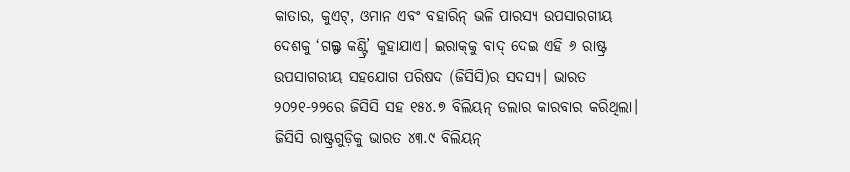କାତାର, କୁଏଟ୍‌, ଓମାନ ଏବଂ ବହାରିନ୍‌ ଭଳି ପାରସ୍ୟ ଉପସାରଗୀୟ ଦେଶକୁ ‘ଗଲ୍ଫ କଣ୍ଟ୍ରି’ କୁହାଯାଏ। ଇରାକ୍‌କୁ ବାଦ୍‌ ଦେଇ ଏହି ୬ ରାଷ୍ଟ୍ର ଉପସାଗରୀୟ ସହଯୋଗ ପରିଷଦ (ଜିସିସି)ର ସଦସ୍ୟ। ଭାରତ ୨୦୨୧-୨୨ରେ ଜିସିସି ସହ ୧୫୪.୭ ବିଲିୟନ୍‌ ଡଲାର କାରବାର କରିଥିଲା। ଜିସିସି ରାଷ୍ଟ୍ରଗୁଡ଼ିକୁ ଭାରତ ୪୩.୯ ବିଲିୟନ୍‌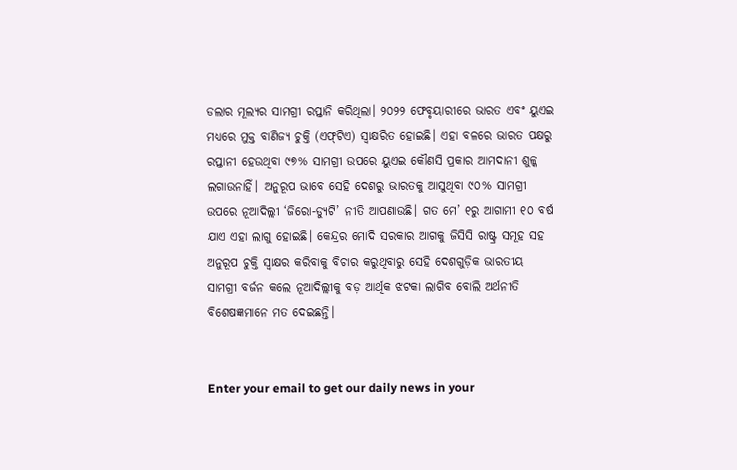ଡଲାର ମୂଲ୍ୟର ସାମଗ୍ରୀ ରପ୍ତାନି କରିଥିଲା। ୨୦୨୨ ଫେବୃୟାରୀରେ ଭାରତ ଏବଂ ୟୁଏଇ ମଧ୍ୟରେ ମୁକ୍ତ ବାଣିଜ୍ୟ ଚୁକ୍ତି (ଏଫ୍‌ଟିଏ) ସ୍ବାକ୍ଷରିତ ହୋଇଛି। ଏହା ବଳରେ ଭାରତ ପକ୍ଷରୁ ରପ୍ତାନୀ ହେଉଥିବା ୯୭% ସାମଗ୍ରୀ ଉପରେ ୟୁଏଇ କୌଣସି ପ୍ରକାର ଆମଦାନୀ ଶୁଳ୍କ ଲଗାଉନାହିଁ। ଅନୁରୂପ ଭାବେ ସେହି ଦେଶରୁ ଭାରତକୁ ଆସୁଥିବା ୯୦% ସାମଗ୍ରୀ ଉପରେ ନୂଆଦିଲ୍ଲୀ ‘ଜିରୋ-ଡ୍ୟୁଟି’ ନୀତି ଆପଣାଉଛି। ଗତ ମେ’ ୧ରୁ ଆଗାମୀ ୧୦ ବର୍ଷ ଯାଏ ଏହା ଲାଗୁ ହୋଇଛି। କେନ୍ଦ୍ରର ମୋଦି ସରକାର ଆଗକୁ ଜିସିସି ରାଷ୍ଟ୍ର ସମୂହ ସହ ଅନୁରୂପ ଚୁକ୍ତି ସ୍ବାକ୍ଷର କରିବାକୁ ବିଚାର କରୁଥିବାରୁ ସେହି ଦେଶଗୁଡ଼ିକ ଭାରତୀୟ ସାମଗ୍ରୀ ବର୍ଜନ କଲେ ନୂଆଦିଲ୍ଲୀକୁ ବଡ଼ ଆର୍ଥିକ ଝଟକା ଲାଗିବ ବୋଲି ଅର୍ଥନୀତି ବିଶେଷଜ୍ଞମାନେ ମତ ଦେଇଛନ୍ତି।


Enter your email to get our daily news in your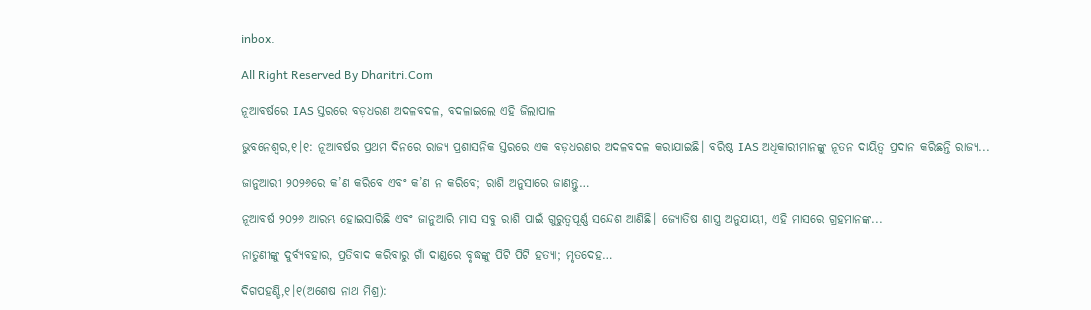inbox.

All Right Reserved By Dharitri.Com

ନୂଆବର୍ଷରେ IAS ସ୍ତରରେ ବଡ଼ଧରଣ ଅଦଳବଦଳ, ବଦଳାଇଲେ ଏହି ଜିଲାପାଳ

ଭୁବନେଶ୍ୱର,୧।୧: ନୂଆବର୍ଷର ପ୍ରଥମ ଦିନରେ ରାଜ୍ୟ ପ୍ରଶାସନିକ ସ୍ତରରେ ଏକ ବଡ଼ଧରଣର ଅଦଳବଦଳ କରାଯାଇଛି। ବରିଷ୍ଠ IAS ଅଧିକାରୀମାନଙ୍କୁ ନୂତନ ଦାୟିତ୍ୱ ପ୍ରଦାନ କରିଛନ୍ତି ରାଜ୍ୟ...

ଜାନୁଆରୀ ୨୦୨୬ରେ କ’ଣ କରିବେ ଏବଂ କ’ଣ ନ କରିବେ; ରାଶି ଅନୁସାରେ ଜାଣନ୍ତୁ…

ନୂଆବର୍ଷ ୨୦୨୬ ଆରମ୍ଭ ହୋଇସାରିଛି ଏବଂ ଜାନୁଆରି ମାସ ସବୁ ରାଶି ପାଇଁ ଗୁରୁତ୍ୱପୂର୍ଣ୍ଣ ସନ୍ଦେଶ ଆଣିଛି। ଜ୍ୟୋତିଷ ଶାସ୍ତ୍ର ଅନୁଯାୟୀ, ଏହି ମାସରେ ଗ୍ରହମାନଙ୍କ...

ନାତୁଣୀଙ୍କୁ ଦୁର୍ବ୍ୟବହାର, ପ୍ରତିବାଦ କରିବାରୁ ଗାଁ ଦାଣ୍ଡରେ ବୃଦ୍ଧଙ୍କୁ ପିଟି ପିଟି ହତ୍ୟା; ମୃତଦେହ…

ଦିଗପହଣ୍ଡି,୧।୧(ଅଶେଷ ନାଥ ମିଶ୍ର):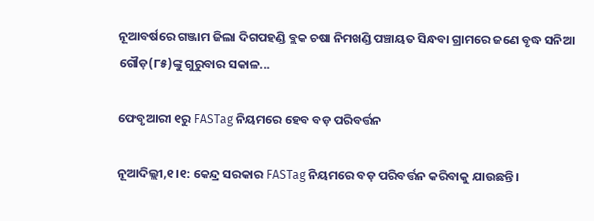ନୂଆବର୍ଷରେ ଗଞ୍ଜାମ ଜିଲା ଦିଗପହଣ୍ଡି ବ୍ଲକ ଚଷା ନିମଖଣ୍ଡି ପଞ୍ଚାୟତ ସିନ୍ଧବା ଗ୍ରାମରେ ଜଣେ ବୃଦ୍ଧ ସନିଆ ଗୌଡ଼(୮୫)ଙ୍କୁ ଗୁରୁବାର ସକାଳ...

ଫେବୃଆରୀ ୧ରୁ FASTag ନିୟମରେ ହେବ ବଡ଼ ପରିବର୍ତ୍ତନ

ନୂଆଦିଲ୍ଲୀ,୧।୧: କେନ୍ଦ୍ର ସରକାର FASTag ନିୟମରେ ବଡ଼ ପରିବର୍ତ୍ତନ କରିବାକୁ ଯାଉଛନ୍ତି।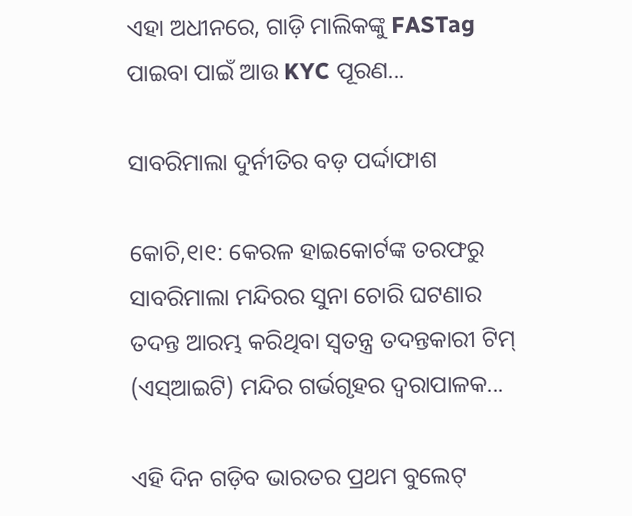ଏହା ଅଧୀନରେ, ଗାଡ଼ି ମାଲିକଙ୍କୁ FASTag ପାଇବା ପାଇଁ ଆଉ KYC ପୂରଣ...

ସାବରିମାଲା ଦୁର୍ନୀତିର ବଡ଼ ପର୍ଦ୍ଦାଫାଶ

କୋଚି,୧ା୧: କେରଳ ହାଇକୋର୍ଟଙ୍କ ତରଫରୁ ସାବରିମାଲା ମନ୍ଦିରର ସୁନା ଚୋରି ଘଟଣାର ତଦନ୍ତ ଆରମ୍ଭ କରିଥିବା ସ୍ୱତନ୍ତ୍ର ତଦନ୍ତକାରୀ ଟିମ୍‌ (ଏସ୍‌ଆଇଟି) ମନ୍ଦିର ଗର୍ଭଗୃହର ଦ୍ୱରାପାଳକ...

ଏହି ଦିନ ଗଡ଼ିବ ଭାରତର ପ୍ରଥମ ବୁଲେଟ୍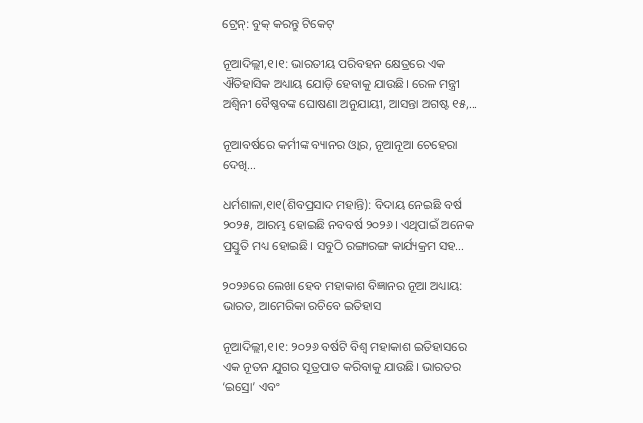ଟ୍ରେନ୍: ବୁକ୍ କରନ୍ତୁ ଟିକେଟ୍

ନୂଆଦିଲ୍ଲୀ,୧।୧: ଭାରତୀୟ ପରିବହନ କ୍ଷେତ୍ରରେ ଏକ ଐତିହାସିକ ଅଧ୍ୟାୟ ଯୋଡ଼ି ହେବାକୁ ଯାଉଛି। ରେଳ ମନ୍ତ୍ରୀ ଅଶ୍ୱିନୀ ବୈଷ୍ଣବଙ୍କ ଘୋଷଣା ଅନୁଯାୟୀ, ଆସନ୍ତା ଅଗଷ୍ଟ ୧୫,...

ନୂଆବର୍ଷରେ କର୍ମୀଙ୍କ ବ୍ୟାନର ଓ୍ବାର, ନୂଆନୂଆ ଚେହେରା ଦେଖି…

ଧର୍ମଶାଳା,୧ା୧(ଶିବପ୍ରସାଦ ମହାନ୍ତି): ବିଦାୟ ନେଇଛି ବର୍ଷ ୨୦୨୫, ଆରମ୍ଭ ହୋଇଛି ନବବର୍ଷ ୨୦୨୬। ଏଥିପାଇଁ ଅନେକ ପ୍ରସ୍ତୁତି ମଧ୍ୟ ହୋଇଛି। ସବୁଠି ରଙ୍ଗାରଙ୍ଗ କାର୍ଯ୍ୟକ୍ରମ ସହ...

୨୦୨୬ରେ ଲେଖା ହେବ ମହାକାଶ ବିଜ୍ଞାନର ନୂଆ ଅଧ୍ୟାୟ: ଭାରତ, ଆମେରିକା ରଚିବେ ଇତିହାସ

ନୂଆଦିଲ୍ଲୀ,୧।୧: ୨୦୨୬ ବର୍ଷଟି ବିଶ୍ୱ ମହାକାଶ ଇତିହାସରେ ଏକ ନୂତନ ଯୁଗର ସୂତ୍ରପାତ କରିବାକୁ ଯାଉଛି। ଭାରତର ‘ଇସ୍ରୋ’ ଏବଂ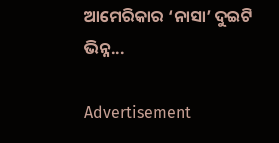ଆମେରିକାର ‘ନାସା’ ଦୁଇଟି ଭିନ୍ନ...

Advertisement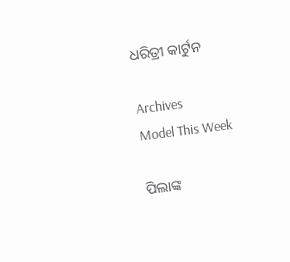ଧରିତ୍ରୀ କାର୍ଟୁନ

Archives
Model This Week

ପିଲାଙ୍କ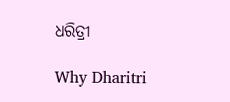ଧରିତ୍ରୀ

Why Dharitri